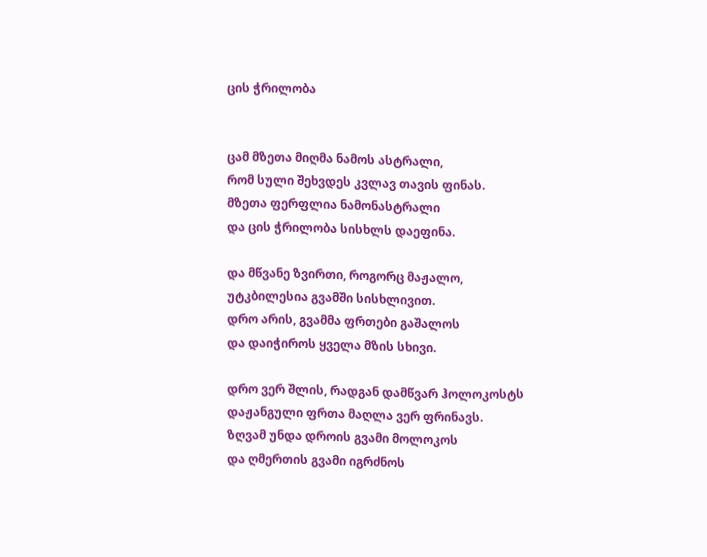ცის ჭრილობა


ცამ მზეთა მიღმა ნამოს ასტრალი,
რომ სული შეხვდეს კვლავ თავის ფინას.
მზეთა ფერფლია ნამონასტრალი
და ცის ჭრილობა სისხლს დაეფინა.

და მწვანე ზვირთი, როგორც მაჟალო,
უტკბილესია გვამში სისხლივით.
დრო არის, გვამმა ფრთები გაშალოს
და დაიჭიროს ყველა მზის სხივი.

დრო ვერ შლის, რადგან დამწვარ ჰოლოკოსტს
დაჟანგული ფრთა მაღლა ვერ ფრინავს.
ზღვამ უნდა დროის გვამი მოლოკოს
და ღმერთის გვამი იგრძნოს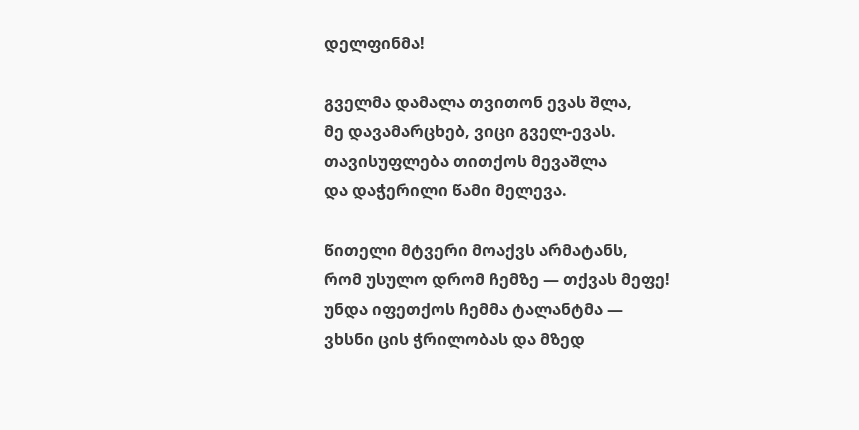დელფინმა!

გველმა დამალა თვითონ ევას შლა,
მე დავამარცხებ, ვიცი გველ-ევას.
თავისუფლება თითქოს მევაშლა
და დაჭერილი წამი მელევა.

წითელი მტვერი მოაქვს არმატანს,
რომ უსულო დრომ ჩემზე — თქვას მეფე!
უნდა იფეთქოს ჩემმა ტალანტმა —
ვხსნი ცის ჭრილობას და მზედ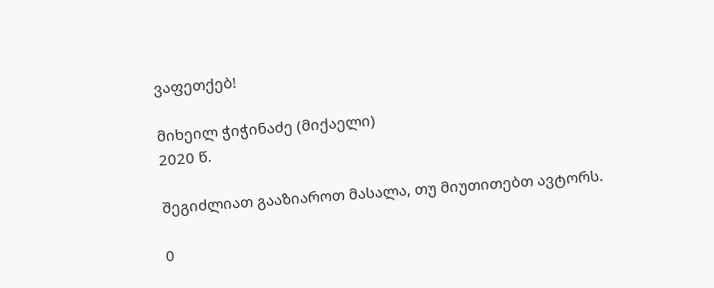ვაფეთქებ!

მიხეილ ჭიჭინაძე (მიქაელი)
2020 წ.

შეგიძლიათ გააზიაროთ მასალა, თუ მიუთითებთ ავტორს.

0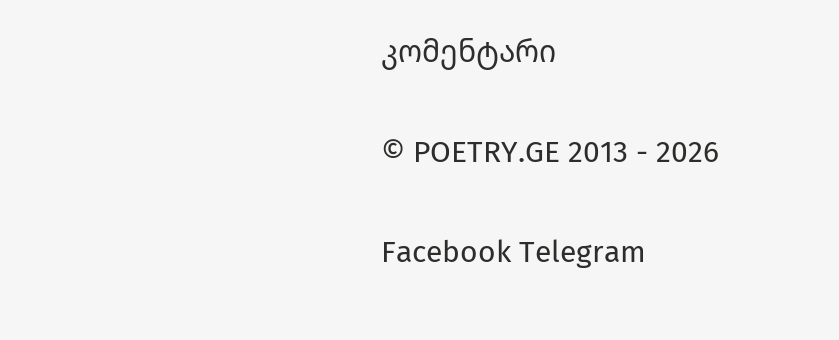კომენტარი

© POETRY.GE 2013 - 2026

Facebook Telegram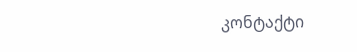კონტაქტი